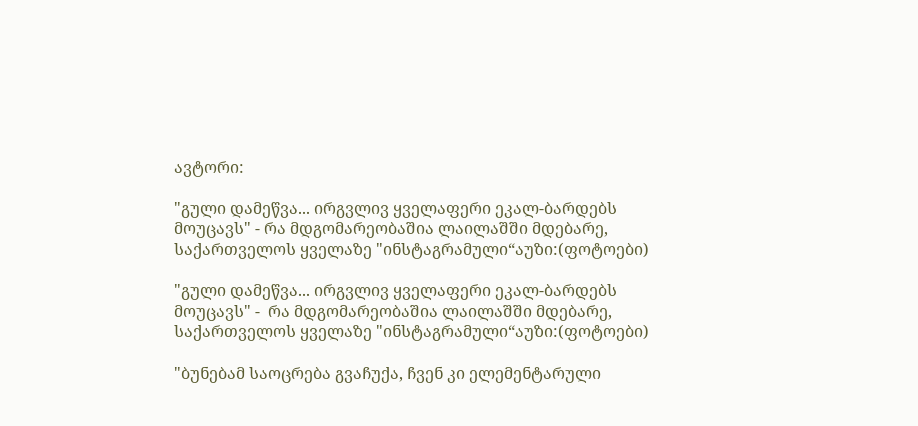ავტორი:

"გული დამეწვა... ირგვლივ ყველაფერი ეკალ-ბარდებს მოუცავს" - რა მდგომარეობაშია ლაილაშში მდებარე, საქართველოს ყველაზე "ინსტაგრამული“აუზი:(ფოტოები)

"გული დამეწვა... ირგვლივ ყველაფერი ეკალ-ბარდებს მოუცავს" -  რა მდგომარეობაშია ლაილაშში მდებარე, საქართველოს ყველაზე "ინსტაგრამული“აუზი:(ფოტოები)

"ბუნებამ საოცრება გვაჩუქა, ჩვენ კი ელემენტარული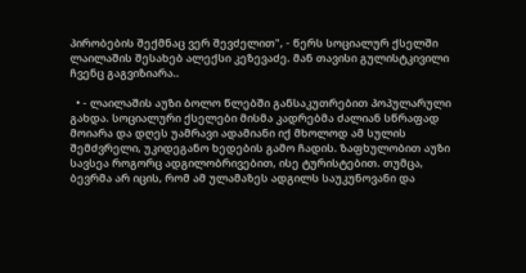პირობების შექმნაც ვერ შევძელით", - წერს სოციალურ ქსელში ლაილაშის შესახებ ალექსი კეზევაძე. მან თავისი გულისტკივილი ჩვენც გაგვიზიარა..

  • - ლაილაშის აუზი ბოლო წლებში განსაკუთრებით პოპულარული გახდა. სოციალური ქსელები მისმა კადრებმა ძალიან სწრაფად მოიარა და დღეს უამრავი ადამიანი იქ მხოლოდ ამ სულის შემძვრელი, უკიდეგანო ხედების გამო ჩადის. ზაფხულობით აუზი სავსეა როგორც ადგილობრივებით, ისე ტურისტებით. თუმცა, ბევრმა არ იცის, რომ ამ ულამაზეს ადგილს საუკუნოვანი და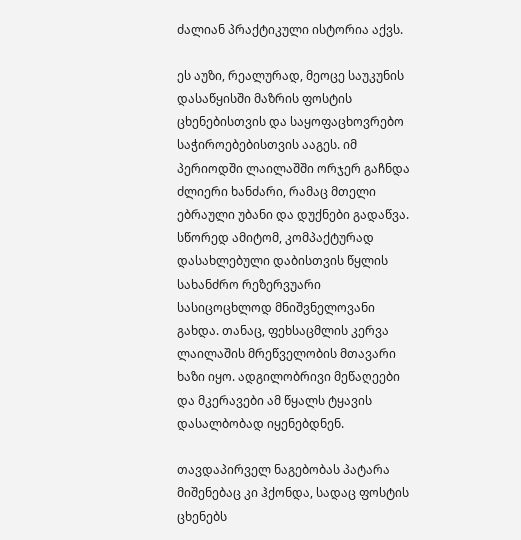ძალიან პრაქტიკული ისტორია აქვს.

ეს აუზი, რეალურად, მეოცე საუკუნის დასაწყისში მაზრის ფოსტის ცხენებისთვის და საყოფაცხოვრებო საჭიროებებისთვის ააგეს. იმ პერიოდში ლაილაშში ორჯერ გაჩნდა ძლიერი ხანძარი, რამაც მთელი ებრაული უბანი და დუქნები გადაწვა. სწორედ ამიტომ, კომპაქტურად დასახლებული დაბისთვის წყლის სახანძრო რეზერვუარი სასიცოცხლოდ მნიშვნელოვანი გახდა. თანაც, ფეხსაცმლის კერვა ლაილაშის მრეწველობის მთავარი ხაზი იყო. ადგილობრივი მეწაღეები და მკერავები ამ წყალს ტყავის დასალბობად იყენებდნენ.

თავდაპირველ ნაგებობას პატარა მიშენებაც კი ჰქონდა, სადაც ფოსტის ცხენებს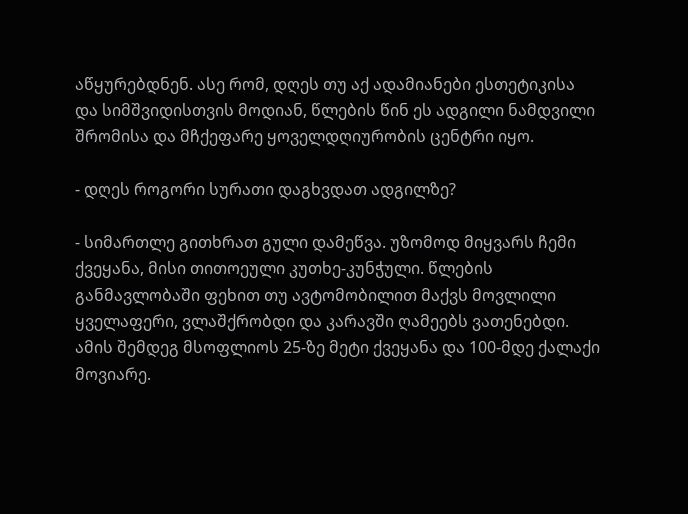აწყურებდნენ. ასე რომ, დღეს თუ აქ ადამიანები ესთეტიკისა და სიმშვიდისთვის მოდიან, წლების წინ ეს ადგილი ნამდვილი შრომისა და მჩქეფარე ყოველდღიურობის ცენტრი იყო.

- დღეს როგორი სურათი დაგხვდათ ადგილზე?

- სიმართლე გითხრათ გული დამეწვა. უზომოდ მიყვარს ჩემი ქვეყანა, მისი თითოეული კუთხე-კუნჭული. წლების განმავლობაში ფეხით თუ ავტომობილით მაქვს მოვლილი ყველაფერი, ვლაშქრობდი და კარავში ღამეებს ვათენებდი. ამის შემდეგ მსოფლიოს 25-ზე მეტი ქვეყანა და 100-მდე ქალაქი მოვიარე.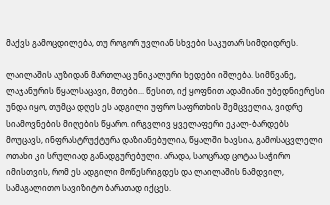მაქვს გამოცდილება, თუ როგორ უვლიან სხვები საკუთარ სიმდიდრეს.

ლაილაშის აუზიდან მართლაც უნიკალური ხედები იშლება. სიმწვანე, ლაჯანურის წყალსაცავი, მთები... წესით, იქ ყოფნით ადამიანი უბედნიერესი უნდა იყო, თუმცა დღეს ეს ადგილი უფრო საფრთხის შემცველია, ვიდრე სიამოვნების მიღების წყარო. ირგვლივ ყველაფერი ეკალ-ბარდებს მოუცავს, ინფრასტრუქტურა დაზიანებულია, წყალში ხავსია, გამოსაცვლელი ოთახი კი სრულიად განადგურებული. არადა, საოცრად ცოტაა საჭირო იმისთვის, რომ ეს ადგილი მოწესრიგდეს და ლაილაშის ნამდვილ, სამაგალითო სავიზიტო ბარათად იქცეს.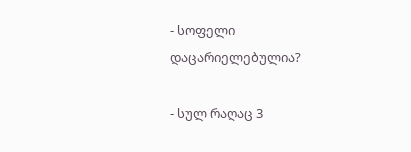- სოფელი დაცარიელებულია?

- სულ რაღაც 3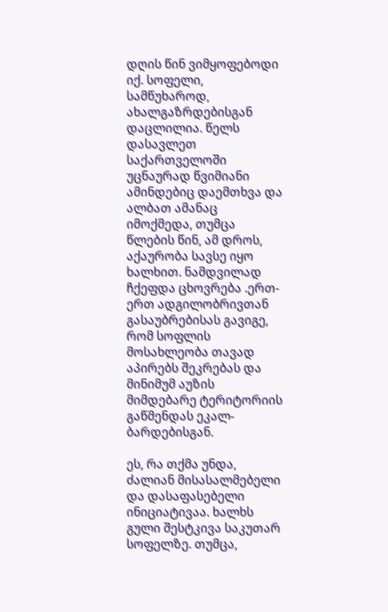დღის წინ ვიმყოფებოდი იქ. სოფელი, სამწუხაროდ, ახალგაზრდებისგან დაცლილია. წელს დასავლეთ საქართველოში უცნაურად წვიმიანი ამინდებიც დაემთხვა და ალბათ ამანაც იმოქმედა, თუმცა წლების წინ, ამ დროს, აქაურობა სავსე იყო ხალხით. ნამდვილად ჩქეფდა ცხოვრება .ერთ-ერთ ადგილობრივთან გასაუბრებისას გავიგე, რომ სოფლის მოსახლეობა თავად აპირებს შეკრებას და მინიმუმ აუზის მიმდებარე ტერიტორიის გაწმენდას ეკალ-ბარდებისგან.

ეს, რა თქმა უნდა, ძალიან მისასალმებელი და დასაფასებელი ინიციატივაა. ხალხს გული შესტკივა საკუთარ სოფელზე. თუმცა,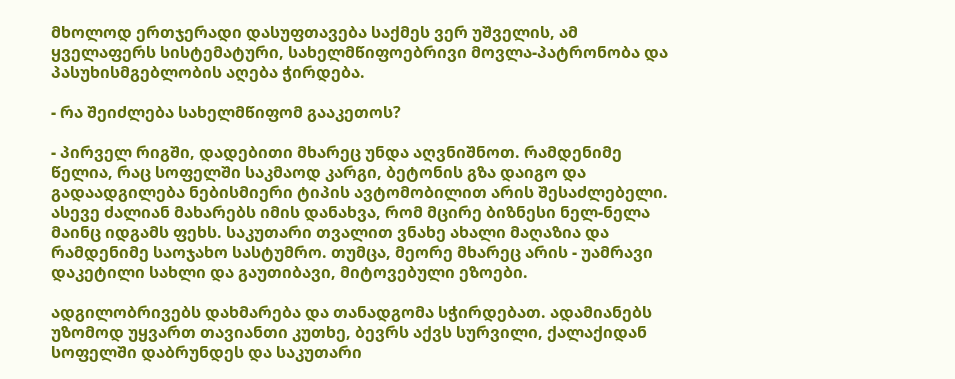მხოლოდ ერთჯერადი დასუფთავება საქმეს ვერ უშველის, ამ ყველაფერს სისტემატური, სახელმწიფოებრივი მოვლა-პატრონობა და პასუხისმგებლობის აღება ჭირდება.

- რა შეიძლება სახელმწიფომ გააკეთოს?

- პირველ რიგში, დადებითი მხარეც უნდა აღვნიშნოთ. რამდენიმე წელია, რაც სოფელში საკმაოდ კარგი, ბეტონის გზა დაიგო და გადაადგილება ნებისმიერი ტიპის ავტომობილით არის შესაძლებელი. ასევე ძალიან მახარებს იმის დანახვა, რომ მცირე ბიზნესი ნელ-ნელა მაინც იდგამს ფეხს. საკუთარი თვალით ვნახე ახალი მაღაზია და რამდენიმე საოჯახო სასტუმრო. თუმცა, მეორე მხარეც არის - უამრავი დაკეტილი სახლი და გაუთიბავი, მიტოვებული ეზოები.

ადგილობრივებს დახმარება და თანადგომა სჭირდებათ. ადამიანებს უზომოდ უყვართ თავიანთი კუთხე, ბევრს აქვს სურვილი, ქალაქიდან სოფელში დაბრუნდეს და საკუთარი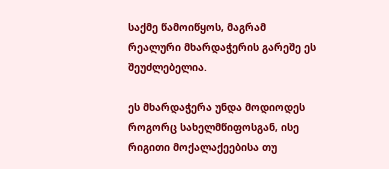საქმე წამოიწყოს, მაგრამ რეალური მხარდაჭერის გარეშე ეს შეუძლებელია.

ეს მხარდაჭერა უნდა მოდიოდეს როგორც სახელმწიფოსგან, ისე რიგითი მოქალაქეებისა თუ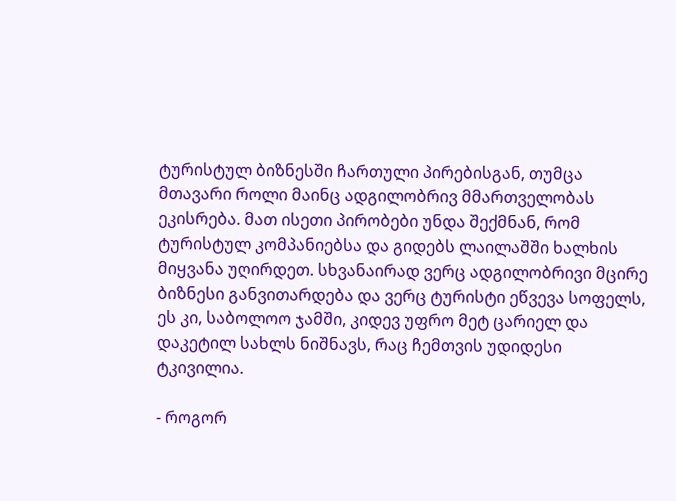ტურისტულ ბიზნესში ჩართული პირებისგან, თუმცა მთავარი როლი მაინც ადგილობრივ მმართველობას ეკისრება. მათ ისეთი პირობები უნდა შექმნან, რომ ტურისტულ კომპანიებსა და გიდებს ლაილაშში ხალხის მიყვანა უღირდეთ. სხვანაირად ვერც ადგილობრივი მცირე ბიზნესი განვითარდება და ვერც ტურისტი ეწვევა სოფელს, ეს კი, საბოლოო ჯამში, კიდევ უფრო მეტ ცარიელ და დაკეტილ სახლს ნიშნავს, რაც ჩემთვის უდიდესი ტკივილია.

- როგორ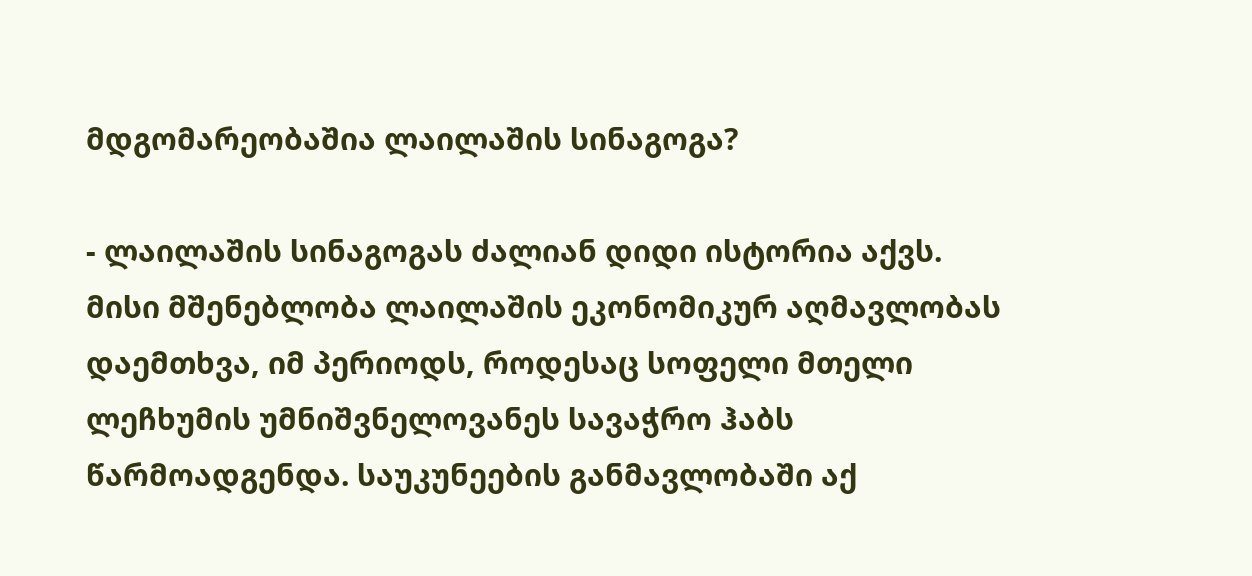მდგომარეობაშია ლაილაშის სინაგოგა?

- ლაილაშის სინაგოგას ძალიან დიდი ისტორია აქვს. მისი მშენებლობა ლაილაშის ეკონომიკურ აღმავლობას დაემთხვა, იმ პერიოდს, როდესაც სოფელი მთელი ლეჩხუმის უმნიშვნელოვანეს სავაჭრო ჰაბს წარმოადგენდა. საუკუნეების განმავლობაში აქ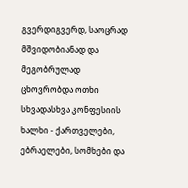გვერდიგვერდ, საოცრად მშვიდობიანად და მეგობრულად ცხოვრობდა ოთხი სხვადასხვა კონფესიის ხალხი - ქართველები, ებრაელები, სომხები და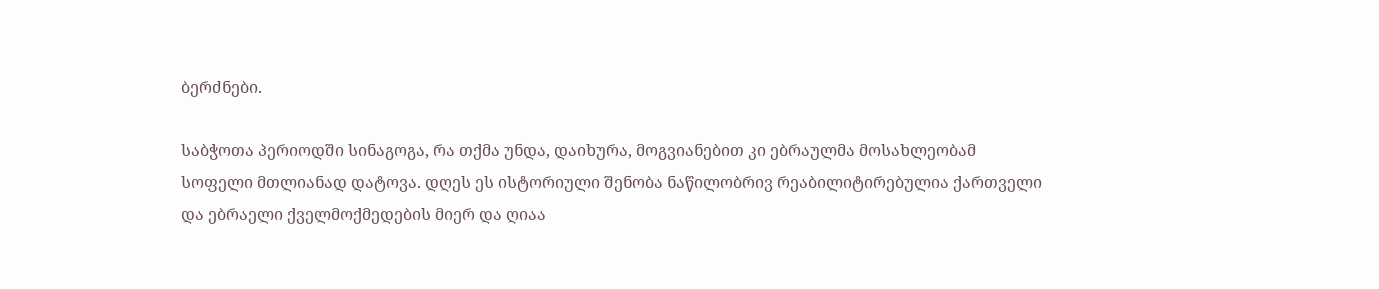ბერძნები.

საბჭოთა პერიოდში სინაგოგა, რა თქმა უნდა, დაიხურა, მოგვიანებით კი ებრაულმა მოსახლეობამ სოფელი მთლიანად დატოვა. დღეს ეს ისტორიული შენობა ნაწილობრივ რეაბილიტირებულია ქართველი და ებრაელი ქველმოქმედების მიერ და ღიაა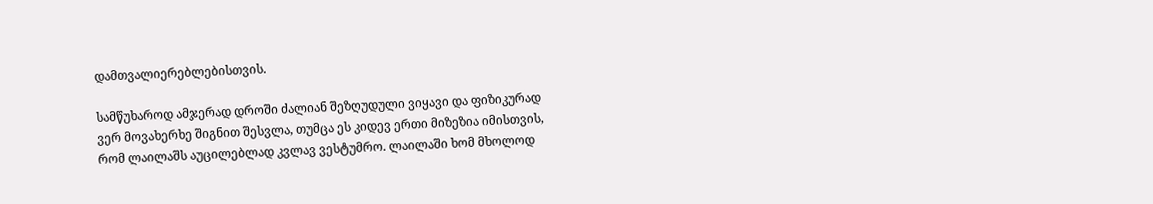დამთვალიერებლებისთვის.

სამწუხაროდ ამჯერად დროში ძალიან შეზღუდული ვიყავი და ფიზიკურად ვერ მოვახერხე შიგნით შესვლა, თუმცა ეს კიდევ ერთი მიზეზია იმისთვის, რომ ლაილაშს აუცილებლად კვლავ ვესტუმრო. ლაილაში ხომ მხოლოდ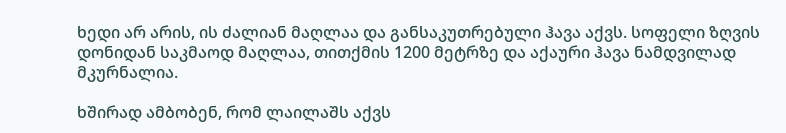ხედი არ არის, ის ძალიან მაღლაა და განსაკუთრებული ჰავა აქვს. სოფელი ზღვის დონიდან საკმაოდ მაღლაა, თითქმის 1200 მეტრზე და აქაური ჰავა ნამდვილად მკურნალია.

ხშირად ამბობენ, რომ ლაილაშს აქვს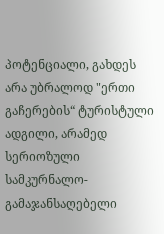პოტენციალი, გახდეს არა უბრალოდ "ერთი გაჩერების“ ტურისტული ადგილი, არამედ სერიოზული სამკურნალო-გამაჯანსაღებელი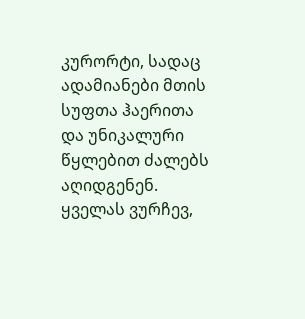კურორტი, სადაც ადამიანები მთის სუფთა ჰაერითა და უნიკალური წყლებით ძალებს აღიდგენენ. ყველას ვურჩევ,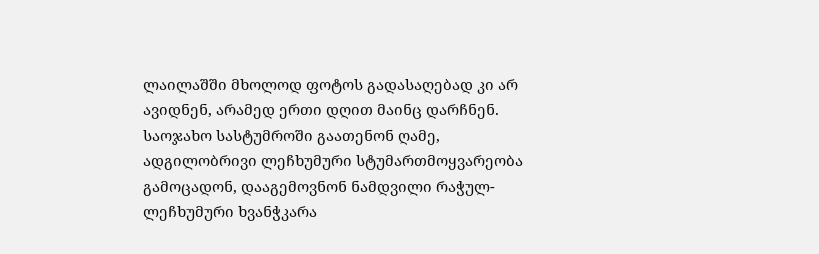ლაილაშში მხოლოდ ფოტოს გადასაღებად კი არ ავიდნენ, არამედ ერთი დღით მაინც დარჩნენ. საოჯახო სასტუმროში გაათენონ ღამე, ადგილობრივი ლეჩხუმური სტუმართმოყვარეობა გამოცადონ, დააგემოვნონ ნამდვილი რაჭულ-ლეჩხუმური ხვანჭკარა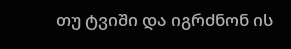თუ ტვიში და იგრძნონ ის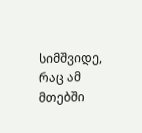სიმშვიდე, რაც ამ მთებში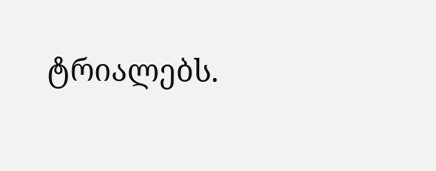ტრიალებს.